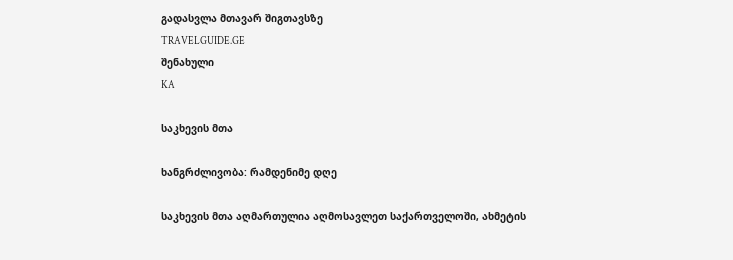გადასვლა მთავარ შიგთავსზე
TRAVELGUIDE.GE
შენახული
KA

საკხევის მთა

ხანგრძლივობა: რამდენიმე დღე

საკხევის მთა აღმართულია აღმოსავლეთ საქართველოში, ახმეტის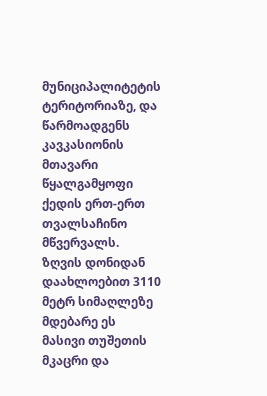მუნიციპალიტეტის ტერიტორიაზე, და წარმოადგენს კავკასიონის მთავარი წყალგამყოფი ქედის ერთ-ერთ თვალსაჩინო მწვერვალს. ზღვის დონიდან დაახლოებით 3110 მეტრ სიმაღლეზე მდებარე ეს მასივი თუშეთის მკაცრი და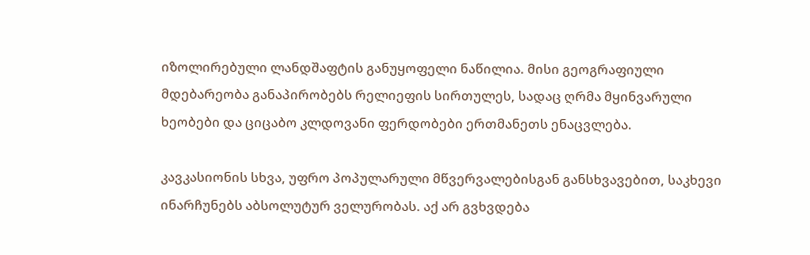იზოლირებული ლანდშაფტის განუყოფელი ნაწილია. მისი გეოგრაფიული მდებარეობა განაპირობებს რელიეფის სირთულეს, სადაც ღრმა მყინვარული ხეობები და ციცაბო კლდოვანი ფერდობები ერთმანეთს ენაცვლება.

კავკასიონის სხვა, უფრო პოპულარული მწვერვალებისგან განსხვავებით, საკხევი ინარჩუნებს აბსოლუტურ ველურობას. აქ არ გვხვდება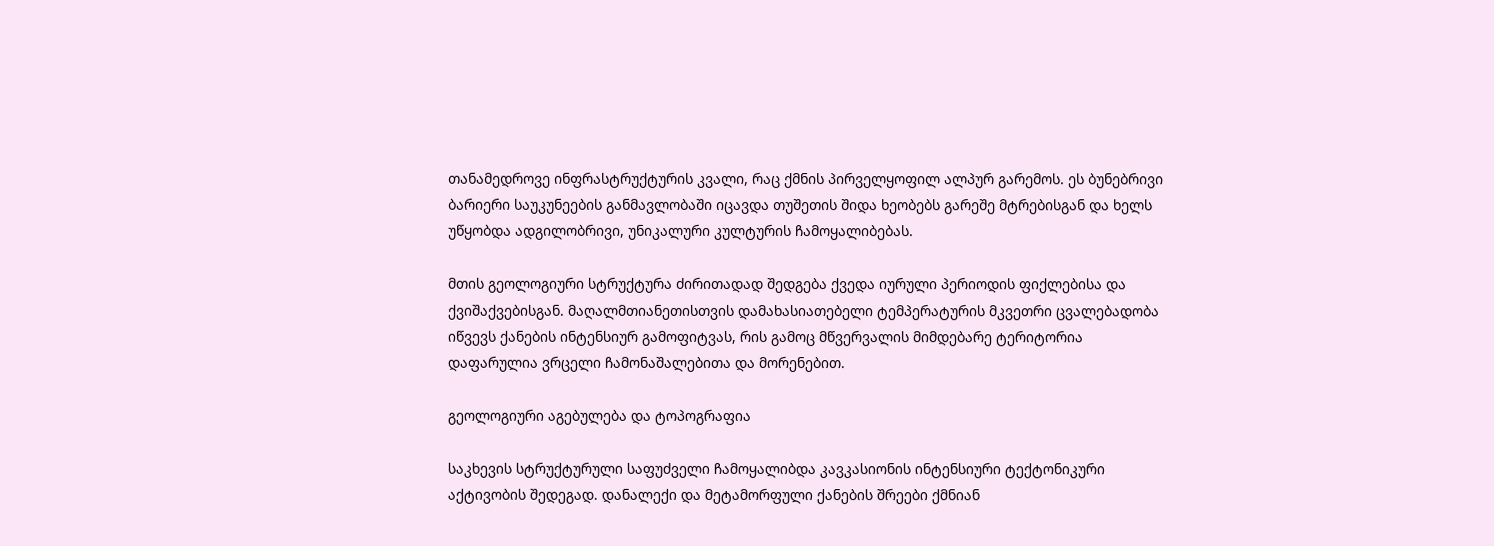თანამედროვე ინფრასტრუქტურის კვალი, რაც ქმნის პირველყოფილ ალპურ გარემოს. ეს ბუნებრივი ბარიერი საუკუნეების განმავლობაში იცავდა თუშეთის შიდა ხეობებს გარეშე მტრებისგან და ხელს უწყობდა ადგილობრივი, უნიკალური კულტურის ჩამოყალიბებას.

მთის გეოლოგიური სტრუქტურა ძირითადად შედგება ქვედა იურული პერიოდის ფიქლებისა და ქვიშაქვებისგან. მაღალმთიანეთისთვის დამახასიათებელი ტემპერატურის მკვეთრი ცვალებადობა იწვევს ქანების ინტენსიურ გამოფიტვას, რის გამოც მწვერვალის მიმდებარე ტერიტორია დაფარულია ვრცელი ჩამონაშალებითა და მორენებით.

გეოლოგიური აგებულება და ტოპოგრაფია

საკხევის სტრუქტურული საფუძველი ჩამოყალიბდა კავკასიონის ინტენსიური ტექტონიკური აქტივობის შედეგად. დანალექი და მეტამორფული ქანების შრეები ქმნიან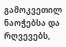გამოკვეთილ ნაოჭებსა და რღვევებს,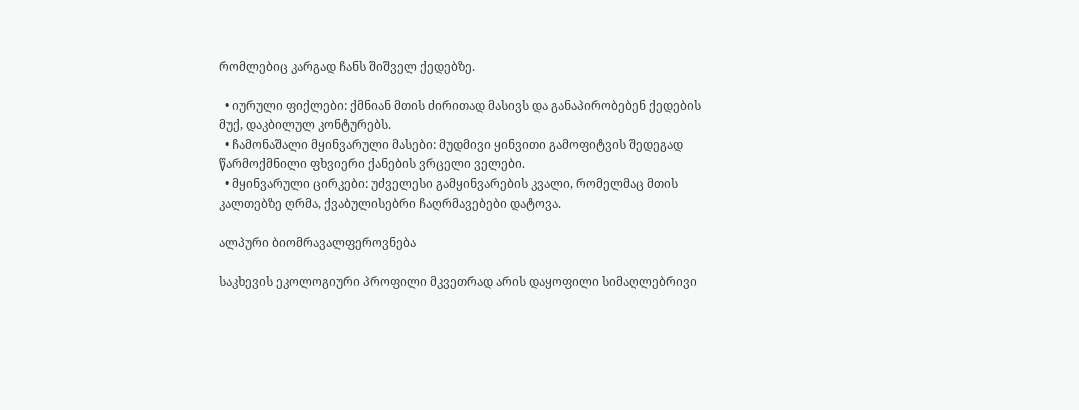რომლებიც კარგად ჩანს შიშველ ქედებზე.

  • იურული ფიქლები: ქმნიან მთის ძირითად მასივს და განაპირობებენ ქედების მუქ, დაკბილულ კონტურებს.
  • ჩამონაშალი მყინვარული მასები: მუდმივი ყინვითი გამოფიტვის შედეგად წარმოქმნილი ფხვიერი ქანების ვრცელი ველები.
  • მყინვარული ცირკები: უძველესი გამყინვარების კვალი, რომელმაც მთის კალთებზე ღრმა, ქვაბულისებრი ჩაღრმავებები დატოვა.

ალპური ბიომრავალფეროვნება

საკხევის ეკოლოგიური პროფილი მკვეთრად არის დაყოფილი სიმაღლებრივი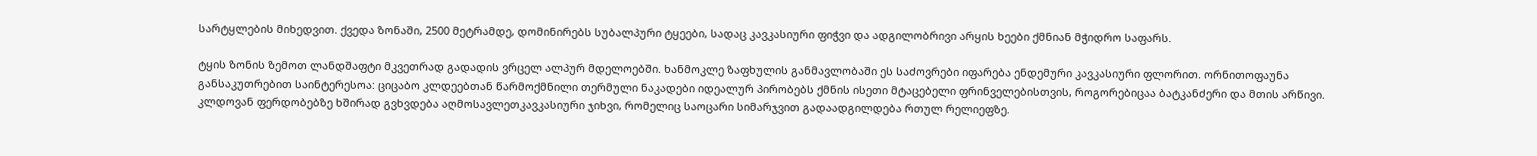სარტყლების მიხედვით. ქვედა ზონაში, 2500 მეტრამდე, დომინირებს სუბალპური ტყეები, სადაც კავკასიური ფიჭვი და ადგილობრივი არყის ხეები ქმნიან მჭიდრო საფარს.

ტყის ზონის ზემოთ ლანდშაფტი მკვეთრად გადადის ვრცელ ალპურ მდელოებში. ხანმოკლე ზაფხულის განმავლობაში ეს საძოვრები იფარება ენდემური კავკასიური ფლორით. ორნითოფაუნა განსაკუთრებით საინტერესოა: ციცაბო კლდეებთან წარმოქმნილი თერმული ნაკადები იდეალურ პირობებს ქმნის ისეთი მტაცებელი ფრინველებისთვის, როგორებიცაა ბატკანძერი და მთის არწივი. კლდოვან ფერდობებზე ხშირად გვხვდება აღმოსავლეთკავკასიური ჯიხვი, რომელიც საოცარი სიმარჯვით გადაადგილდება რთულ რელიეფზე.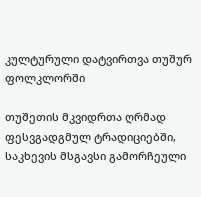კულტურული დატვირთვა თუშურ ფოლკლორში

თუშეთის მკვიდრთა ღრმად ფესვგადგმულ ტრადიციებში, საკხევის მსგავსი გამორჩეული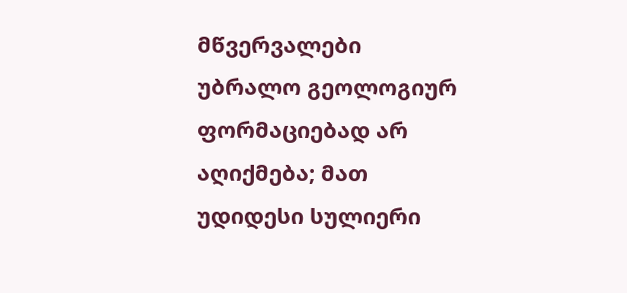მწვერვალები უბრალო გეოლოგიურ ფორმაციებად არ აღიქმება; მათ უდიდესი სულიერი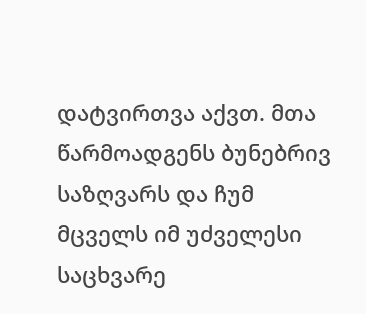დატვირთვა აქვთ. მთა წარმოადგენს ბუნებრივ საზღვარს და ჩუმ მცველს იმ უძველესი საცხვარე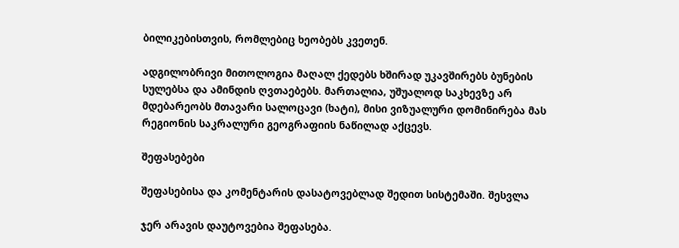ბილიკებისთვის, რომლებიც ხეობებს კვეთენ.

ადგილობრივი მითოლოგია მაღალ ქედებს ხშირად უკავშირებს ბუნების სულებსა და ამინდის ღვთაებებს. მართალია, უშუალოდ საკხევზე არ მდებარეობს მთავარი სალოცავი (ხატი), მისი ვიზუალური დომინირება მას რეგიონის საკრალური გეოგრაფიის ნაწილად აქცევს.

შეფასებები

შეფასებისა და კომენტარის დასატოვებლად შედით სისტემაში. შესვლა

ჯერ არავის დაუტოვებია შეფასება.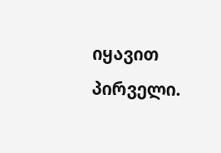იყავით პირველი.